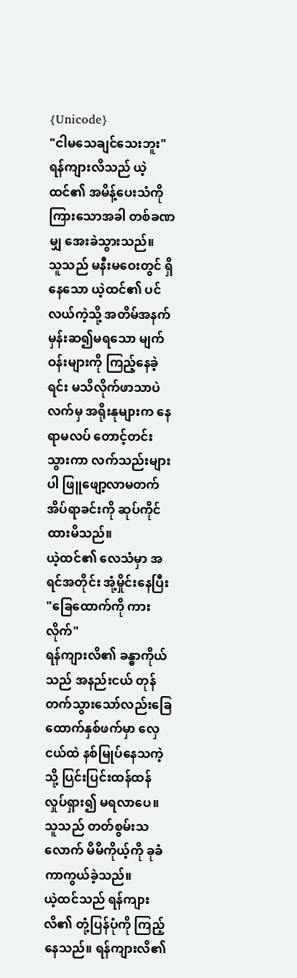{Unicode}
"ငါမသေချင်သေးဘူး"
ရန်ကျားလိသည် ယဲ့ထင်၏ အမိန့်ပေးသံကို ကြားသောအခါ တစ်ခဏမျှ အေးခဲသွားသည်။
သူသည် မနီးမဝေးတွင် ရှိနေသော ယဲ့ထင်၏ ပင်လယ်ကဲ့သို့ အတိမ်အနက် မှန်းဆ၍မရသော မျက်ဝန်းများကို ကြည့်နေခဲ့ရင်း မသိလိုက်ဖာသာပဲ လက်မှ အရိုးနုများက နေရာမလပ် တောင့်တင်းသွားကာ လက်သည်းများပါ ဖြူဖျော့လာမတက် အိပ်ရာခင်းကို ဆုပ်ကိုင်ထားမိသည်။
ယဲ့ထင်၏ လေသံမှာ အရင်အတိုင်း အုံ့မှိုင်းနေပြီး
"ခြေထောက်ကို ကားလိုက်"
ရန်ကျားလိ၏ ခန္ဓာကိုယ်သည် အနည်းငယ် တုန်တက်သွားသော်လည်းခြေထောက်နှစ်ဖက်မှာ လှေငယ်ထဲ နစ်မြုပ်နေသကဲ့သို့ ပြင်းပြင်းထန်ထန် လှုပ်ရှား၍ မရလာပေ။
သူသည် တတ်စွမ်းသလောက် မိမိကိုယ့်ကို ခုခံကာကွယ်ခဲ့သည်။
ယဲ့ထင်သည် ရန်ကျားလိ၏ တုံ့ပြန်ပုံကို ကြည့်နေသည်။ ရန်ကျားလိ၏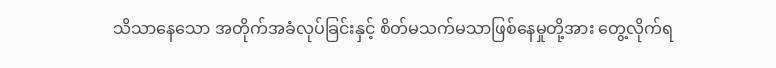သိသာနေသော အတိုက်အခံလုပ်ခြင်းနှင့် စိတ်မသက်မသာဖြစ်နေမှုတို့အား တွေ့လိုက်ရ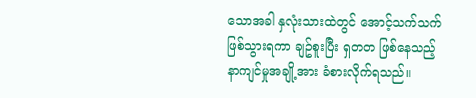သောအခါ နှလုံးသားထဲတွင် အောင့်သက်သက် ဖြစ်သွားရကာ ချဥ်စူးပြီး ရှတတ ဖြစ်နေသည့် နာကျင်မှုအချို့အား ခံစားလိုက်ရသည်။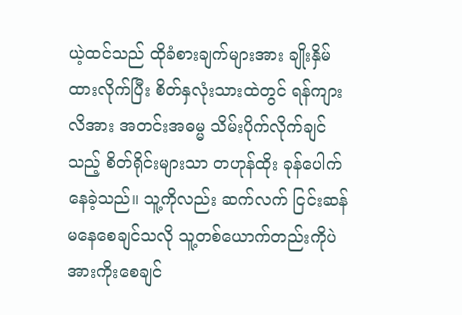ယဲ့ထင်သည် ထိုခံစားချက်များအား ချိုးနှိမ်ထားလိုက်ပြီး စိတ်နှလုံးသားထဲတွင် ရန်ကျားလိအား အတင်းအဓမ္မ သိမ်းပိုက်လိုက်ချင်သည့် စိတ်ရိုင်းများသာ တဟုန်ထိုး ခုန်ပေါက်နေခဲ့သည်။ သူ့ကိုလည်း ဆက်လက် ငြင်းဆန်မနေစေချင်သလို သူ့တစ်ယောက်တည်းကိုပဲ အားကိုးစေချင်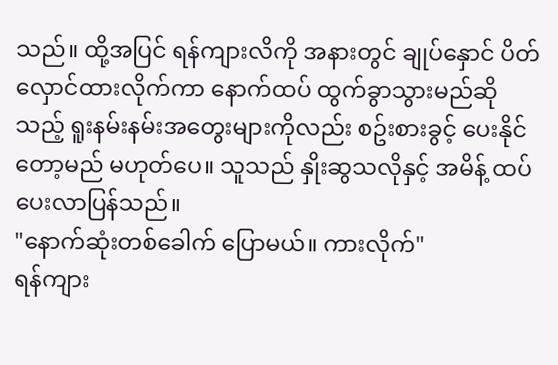သည်။ ထို့အပြင် ရန်ကျားလိကို အနားတွင် ချုပ်နှောင် ပိတ်လှောင်ထားလိုက်ကာ နောက်ထပ် ထွက်ခွာသွားမည်ဆိုသည့် ရူးနမ်းနမ်းအတွေးများကိုလည်း စဥ်းစားခွင့် ပေးနိုင်တော့မည် မဟုတ်ပေ။ သူသည် နှိုးဆွသလိုနှင့် အမိန့် ထပ်ပေးလာပြန်သည်။
"နောက်ဆုံးတစ်ခေါက် ပြောမယ်။ ကားလိုက်"
ရန်ကျား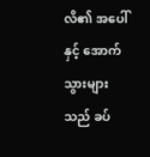လိ၏ အပေါ်နှင့် အောက်သွားများသည် ခပ်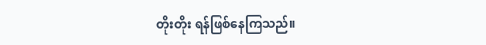တိုးတိုး ရန်ဖြစ်နေကြသည်။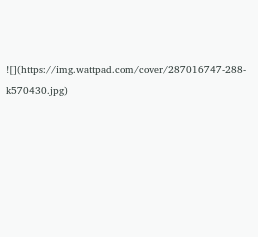![](https://img.wattpad.com/cover/287016747-288-k570430.jpg)